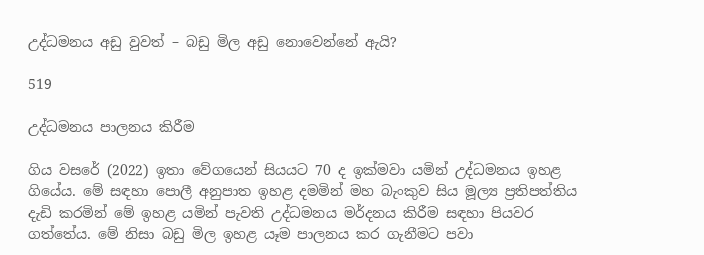උද්ධමනය අඩු වුවත් – බඩු මිල අඩු නොවෙන්නේ ඇයි?

519

උද්ධමනය පාලනය කිරීම

ගිය වසරේ (2022) ඉතා වේගයෙන් සියයට 70 ද ඉක්මවා යමින් උද්ධමනය ඉහළ ගියේය. මේ සඳහා පොලී අනුපාත ඉහළ දමමින් මහ බැංකුව සිය මූල්‍ය ප්‍රතිපත්තිය දැඩි කරමින් මේ ඉහළ යමින් පැවති උද්ධමනය මර්දනය කිරීම සඳහා පියවර ගත්තේය. මේ නිසා බඩු මිල ඉහළ යෑම පාලනය කර ගැනීමට පවා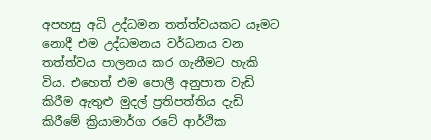අපහසු අධි උද්ධමන තත්ත්වයකට යෑමට නොදී එම උද්ධමනය වර්ධනය වන තත්ත්වය පාලනය කර ගැනීමට හැකි විය. එහෙත් එම පොලී අනුපාත වැඩි කිරීම ඇතුළු මුදල් ප්‍රතිපත්තිය දැඩි කිරීමේ ක්‍රියාමාර්ග රටේ ආර්ථික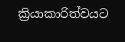ක්‍රියාකාරිත්වයට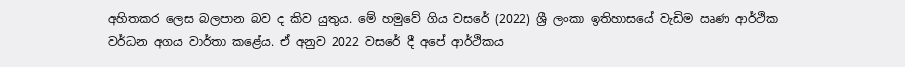අහිතකර ලෙස බලපාන බව ද කිව යුතුය. මේ හමුවේ ගිය වසරේ (2022) ශ්‍රී ලංකා ඉතිහාසයේ වැඩිම ඍණ ආර්ථික වර්ධන අගය වාර්තා කළේය. ඒ අනුව 2022 වසරේ දී අපේ ආර්ථිකය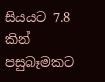සියයට 7.8 කින් පසුබෑමකට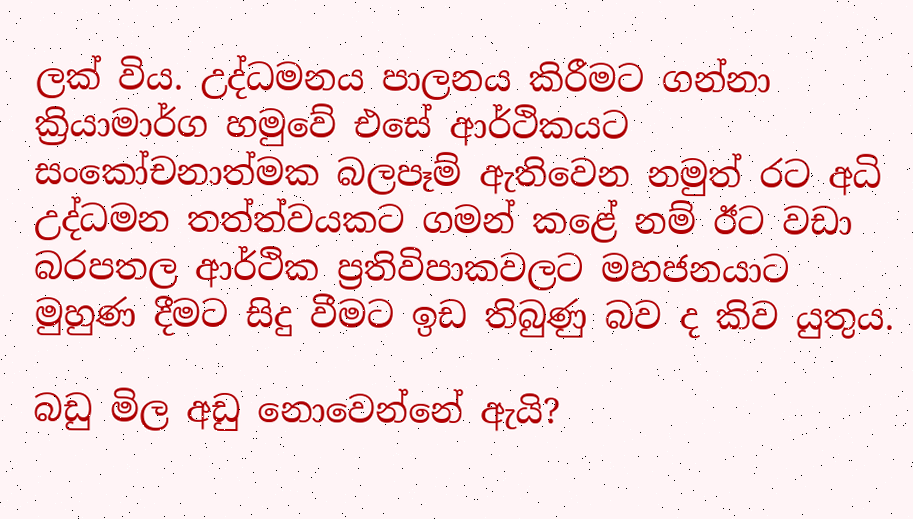ලක් විය. උද්ධමනය පාලනය කිරීමට ගන්නා ක්‍රියාමාර්ග හමුවේ එසේ ආර්ථිකයට සංකෝචනාත්මක බලපෑම් ඇතිවෙන නමුත් රට අධි උද්ධමන තත්ත්වයකට ගමන් කළේ නම් ඊට වඩා බරපතල ආර්ථික ප්‍රතිවිපාකවලට මහජනයාට මුහුණ දීමට සිදු වීමට ඉඩ තිබුණු බව ද කිව යුතුය.

බඩු මිල අඩු නොවෙන්නේ ඇයි?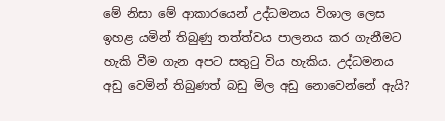මේ නිසා මේ ආකාරයෙන් උද්ධමනය විශාල ලෙස ඉහළ යමින් තිබුණු තත්ත්වය පාලනය කර ගැනීමට හැකි වීම ගැන අපට සතුටු විය හැකිය. උද්ධමනය අඩු වෙමින් තිබුණත් බඩු මිල අඩු නොවෙන්නේ ඇයි?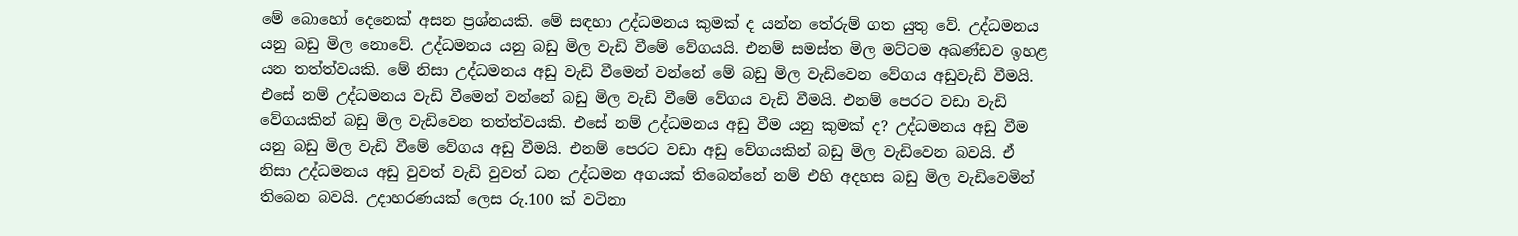මේ බොහෝ දෙනෙක් අසන ප්‍රශ්නයකි. මේ සඳහා උද්ධමනය කුමක් ද යන්න තේරුම් ගත යුතු වේ. උද්ධමනය යනු බඩු මිල නොවේ. උද්ධමනය යනු බඩු මිල වැඩි වීමේ වේගයයි. එනම් සමස්ත මිල මට්ටම අඛණ්ඩව ඉහළ යන තත්ත්වයකි. මේ නිසා උද්ධමනය අඩු වැඩි වීමෙන් වන්නේ මේ බඩු මිල වැඩිවෙන වේගය අඩුවැඩි වීමයි. එසේ නම් උද්ධමනය වැඩි වීමෙන් වන්නේ බඩු මිල වැඩි වීමේ වේගය වැඩි වීමයි. එනම් පෙරට වඩා වැඩි වේගයකින් බඩු මිල වැඩිවෙන තත්ත්වයකි. එසේ නම් උද්ධමනය අඩු වීම යනු කුමක් ද? උද්ධමනය අඩු වීම යනු බඩු මිල වැඩි වීමේ වේගය අඩු වීමයි. එනම් පෙරට වඩා අඩු වේගයකින් බඩු මිල වැඩිවෙන බවයි. ඒ නිසා උද්ධමනය අඩු වුවත් වැඩි වුවත් ධන උද්ධමන අගයක් තිබෙන්නේ නම් එහි අදහස බඩු මිල වැඩිවෙමින් තිබෙන බවයි. උදාහරණයක් ලෙස රු.100 ක් වටිනා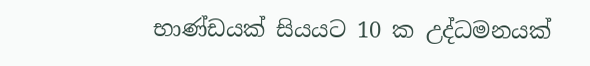භාණ්ඩයක් සියයට 10 ක උද්ධමනයක්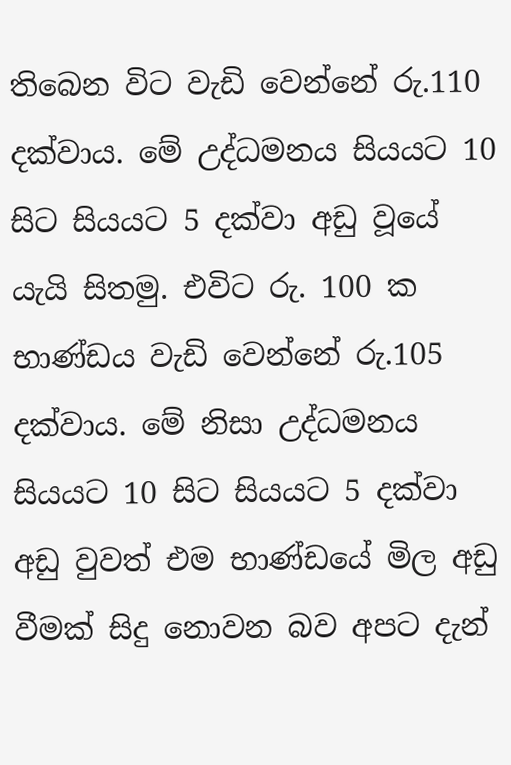තිබෙන විට වැඩි වෙන්නේ රු.110 දක්වාය. මේ උද්ධමනය සියයට 10 සිට සියයට 5 දක්වා අඩු වූයේ යැයි සිතමු. එවිට රු. 100 ක භාණ්ඩය වැඩි වෙන්නේ රු.105 දක්වාය. මේ නිසා උද්ධමනය සියයට 10 සිට සියයට 5 දක්වා අඩු වුවත් එම භාණ්ඩයේ මිල අඩු වීමක් සිදු නොවන බව අපට දැන්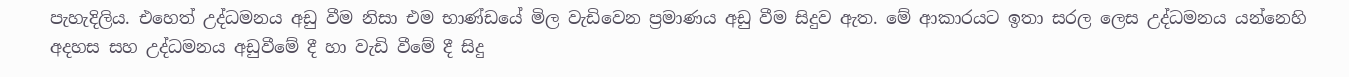පැහැදිලිය. එහෙත් උද්ධමනය අඩු වීම නිසා එම භාණ්ඩයේ මිල වැඩිවෙන ප්‍රමාණය අඩු වීම සිදුව ඇත. මේ ආකාරයට ඉතා සරල ලෙස උද්ධමනය යන්නෙහි අදහස සහ උද්ධමනය අඩුවීමේ දී හා වැඩි වීමේ දී සිදු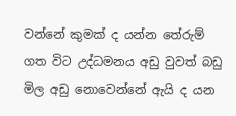වන්නේ කුමක් ද යන්න තේරුම් ගත විට උද්ධමනය අඩු වුවත් බඩු මිල අඩු නොවෙන්නේ ඇයි ද යන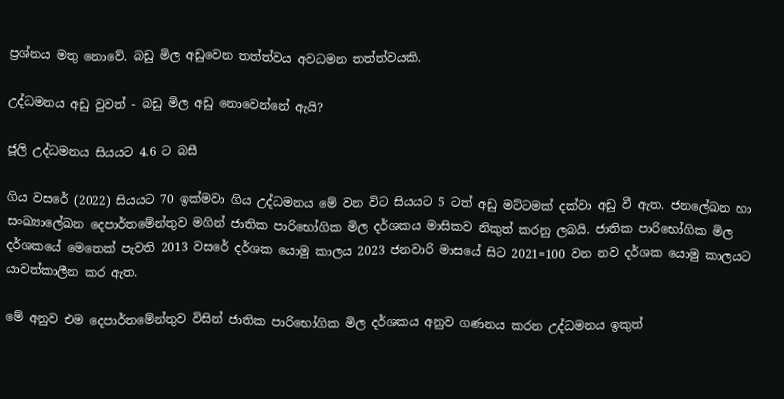ප්‍රශ්නය මතු නොවේ. බඩු මිල අඩුවෙන තත්ත්වය අවධමන තත්ත්වයකි.

උද්ධමනය අඩු වුවත් - බඩු මිල අඩු නොවෙන්නේ ඇයි?

ජූලි උද්ධමනය සියයට 4.6 ට බසී

ගිය වසරේ (2022) සියයට 70 ඉක්මවා ගිය උද්ධමනය මේ වන විට සියයට 5 ටත් අඩු මට්ටමක් දක්වා අඩු වී ඇත. ජනලේඛන හා සංඛ්‍යාලේඛන දෙපාර්තමේන්තුව මගින් ජාතික පාරිභෝගික මිල දර්ශකය මාසිකව නිකුත් කරනු ලබයි. ජාතික පාරිභෝගික මිල දර්ශකයේ මෙතෙක් පැවති 2013 වසරේ දර්ශක යොමු කාලය 2023 ජනවාරි මාසයේ සිට 2021=100 වන නව දර්ශක යොමු කාලයට යාවත්කාලීන කර ඇත.

මේ අනුව එම දෙපාර්තමේන්තුව විසින් ජාතික පාරිභෝගික මිල දර්ශකය අනුව ගණනය කරන උද්ධමනය ඉකුත්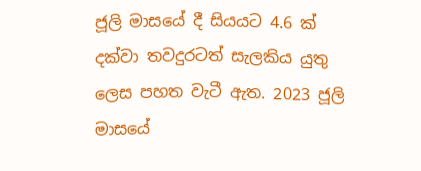ජූලි මාසයේ දී සියයට 4.6 ක් දක්වා තවදුරටත් සැලකිය යුතු ලෙස පහත වැටී ඇත. 2023 ජූලි මාසයේ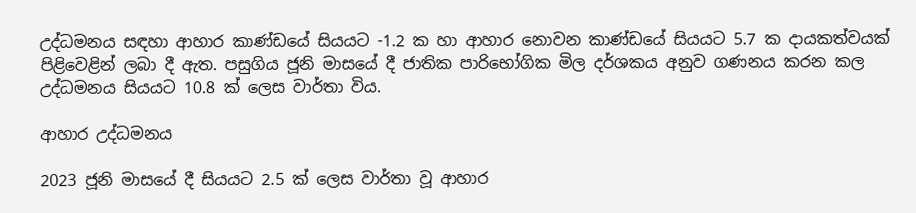උද්ධමනය සඳහා ආහාර කාණ්ඩයේ සියයට -1.2 ක හා ආහාර නොවන කාණ්ඩයේ සියයට 5.7 ක දායකත්වයක් පිළිවෙළින් ලබා දී ඇත. පසුගිය ජූනි මාසයේ දී ජාතික පාරිභෝගික මිල දර්ශකය අනුව ගණනය කරන කල උද්ධමනය සියයට 10.8 ක් ලෙස වාර්තා විය.

ආහාර උද්ධමනය

2023 ජූනි මාසයේ දී සියයට 2.5 ක් ලෙස වාර්තා වූ ආහාර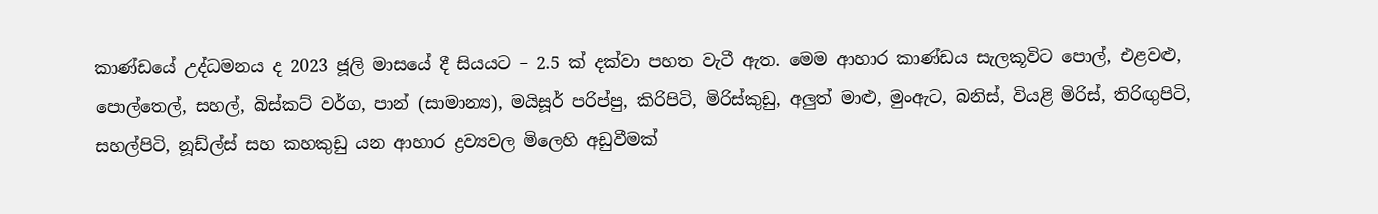කාණ්ඩයේ උද්ධමනය ද 2023 ජූලි මාසයේ දී සියයට – 2.5 ක් දක්වා පහත වැටී ඇත. මෙම ආහාර කාණ්ඩය සැලකූවිට පොල්, එළවළු, පොල්තෙල්, සහල්, බිස්කට් වර්ග, පාන් (සාමාන්‍ය), මයිසූර් පරිප්පු, කිරිපිටි, මිරිස්කුඩු, අලුත් මාළු, මුංඇට, බනිස්, වියළි මිරිස්, තිරිඟුපිටි, සහල්පිටි, නූඩ්ල්ස් සහ කහකුඩු යන ආහාර ද්‍රව්‍යවල මිලෙහි අඩුවීමක්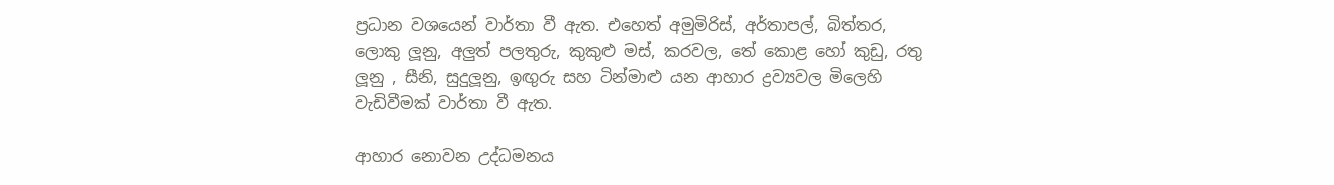ප්‍රධාන වශයෙන් වාර්තා වී ඇත. එහෙත් අමුමිරිස්, අර්තාපල්, බිත්තර, ලොකු ලූනු, අලුත් පලතුරු, කුකුළු මස්, කරවල, තේ කොළ හෝ කුඩු, රතු ලූනු , සීනි, සුදුලූනු, ඉඟුරු සහ ටින්මාළු යන ආහාර ද්‍රව්‍යවල මිලෙහි වැඩිවීමක් වාර්තා වී ඇත.

ආහාර නොවන උද්ධමනය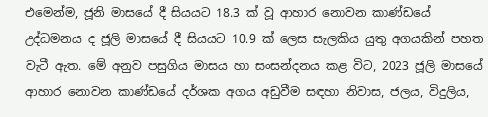එමෙන්ම, ජූනි මාසයේ දී සියයට 18.3 ක් වූ ආහාර නොවන කාණ්ඩයේ උද්ධමනය ද ජූලි මාසයේ දී සියයට 10.9 ක් ලෙස සැලකිය යුතු අගයකින් පහත වැටී ඇත. මේ අනුව පසුගිය මාසය හා සංසන්දනය කළ විට, 2023 ජූලි මාසයේ ආහාර නොවන කාණ්ඩයේ දර්ශක අගය අඩුවීම සඳහා නිවාස, ජලය, විදුලිය,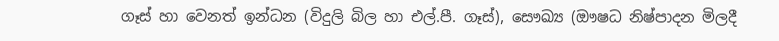ගෑස් හා වෙනත් ඉන්ධන (විදුලි බිල හා එල්.පී. ගෑස්), සෞඛ්‍ය (ඖෂධ නිෂ්පාදන මිලදී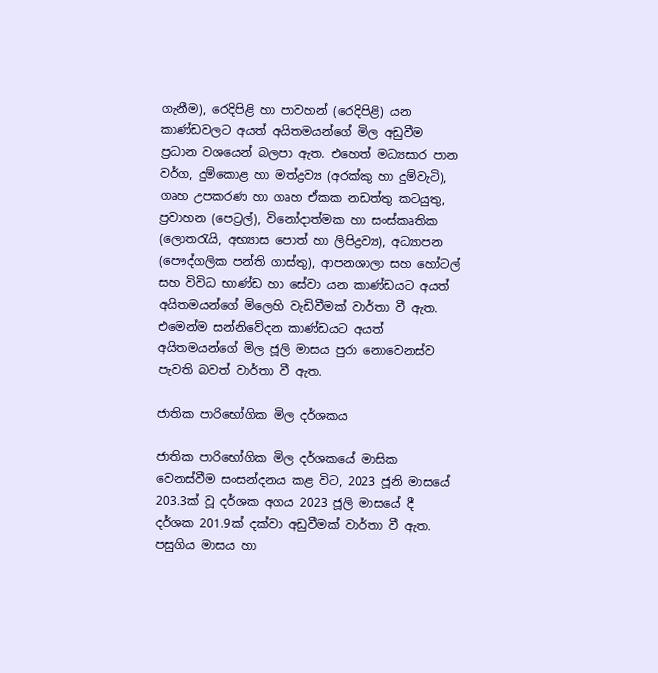ගැනීම), රෙදිපිළි හා පාවහන් (රෙදිපිළි) යන කාණ්ඩවලට අයත් අයිතමයන්ගේ මිල අඩුවීම ප්‍රධාන වශයෙන් බලපා ඇත. එහෙත් මධ්‍යසාර පාන වර්ග, දුම්කොළ හා මත්ද්‍රව්‍ය (අරක්කු හා දුම්වැටි), ගෘහ උපකරණ හා ගෘහ ඒකක නඩත්තු කටයුතු, ප්‍රවාහන (පෙට්‍රල්), විනෝදාත්මක හා සංස්කෘතික (ලොතරැයි, අභ්‍යාස පොත් හා ලිපිද්‍රව්‍ය), අධ්‍යාපන (පෞද්ගලික පන්ති ගාස්තු), ආපනශාලා සහ හෝටල් සහ විවිධ භාණ්ඩ හා සේවා යන කාණ්ඩයට අයත් අයිතමයන්ගේ මිලෙහි වැඩිවීමක් වාර්තා වී ඇත. එමෙන්ම සන්නිවේදන කාණ්ඩයට අයත් අයිතමයන්ගේ මිල ජූලි මාසය පුරා නොවෙනස්ව පැවති බවත් වාර්තා වී ඇත.

ජාතික පාරිභෝගික මිල දර්ශකය

ජාතික පාරිභෝගික මිල දර්ශකයේ මාසික වෙනස්වීම සංසන්දනය කළ විට, 2023 ජූනි මාසයේ 203.3ක් වූ දර්ශක අගය 2023 ජූලි මාසයේ දී දර්ශක 201.9ක් දක්වා අඩුවීමක් වාර්තා වී ඇත. පසුගිය මාසය හා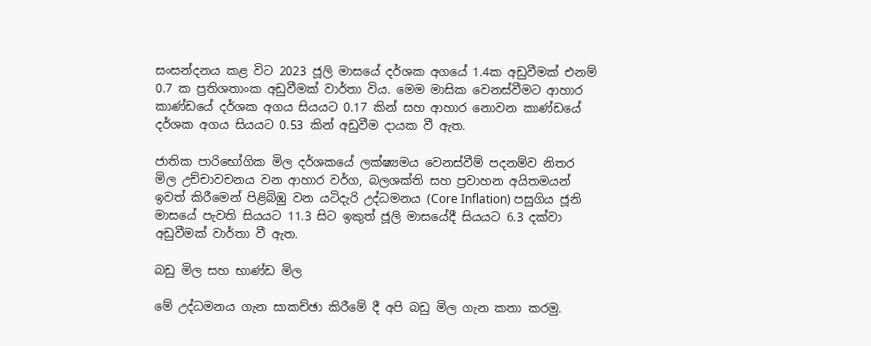සංසන්දනය කළ විට 2023 ජූලි මාසයේ දර්ශක අගයේ 1.4ක අඩුවීමක් එනම් 0.7 ක ප්‍රතිශතාංක අඩුවීමක් වාර්තා විය. මෙම මාසික වෙනස්වීමට ආහාර කාණ්ඩයේ දර්ශක අගය සියයට 0.17 කින් සහ ආහාර නොවන කාණ්ඩයේ දර්ශක අගය සියයට 0.53 කින් අඩුවීම දායක වී ඇත.

ජාතික පාරිභෝගික මිල දර්ශකයේ ලක්ෂ්‍යමය වෙනස්වීම් පදනම්ව නිතර මිල උච්චාවචනය වන ආහාර වර්ග, බලශක්ති සහ ප්‍රවාහන අයිතමයන් ඉවත් කිරීමෙන් පිළිබිඹු වන යටිදැරි උද්ධමනය (Core Inflation) පසුගිය ජූනි මාසයේ පැවති සියයට 11.3 සිට ඉකුත් ජූලි මාසයේදී සියයට 6.3 දක්වා අඩුවීමක් වාර්තා වී ඇත.

බඩු මිල සහ භාණ්ඩ මිල

මේ උද්ධමනය ගැන සාකච්ඡා කිරීමේ දී අපි බඩු මිල ගැන කතා කරමු.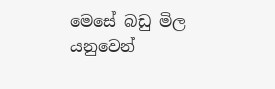මෙසේ බඩු මිල යනුවෙන්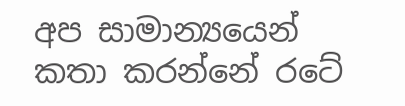අප සාමාන්‍යයෙන් කතා කරන්නේ රටේ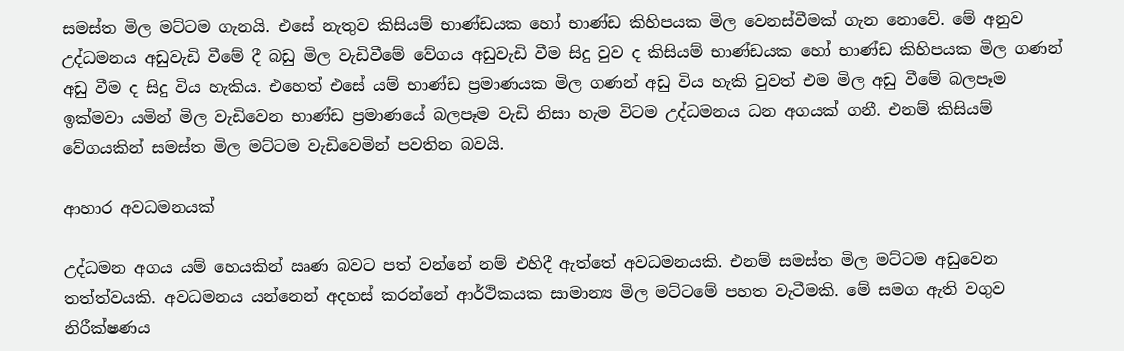සමස්ත මිල මට්ටම ගැනයි. එසේ නැතුව කිසියම් භාණ්ඩයක හෝ භාණ්ඩ කිහිපයක මිල වෙනස්වීමක් ගැන නොවේ. මේ අනුව උද්ධමනය අඩුවැඩි වීමේ දී බඩු මිල වැඩිවීමේ වේගය අඩුවැඩි වීම සිදු වුව ද කිසියම් භාණ්ඩයක හෝ භාණ්ඩ කිහිපයක මිල ගණන් අඩු වීම ද සිදු විය හැකිය. එහෙත් එසේ යම් භාණ්ඩ ප්‍රමාණයක මිල ගණන් අඩු විය හැකි වුවත් එම මිල අඩු වීමේ බලපෑම ඉක්මවා යමින් මිල වැඩිවෙන භාණ්ඩ ප්‍රමාණයේ බලපෑම වැඩි නිසා හැම විටම උද්ධමනය ධන අගයක් ගනී. එනම් කිසියම් වේගයකින් සමස්ත මිල මට්ටම වැඩිවෙමින් පවතින බවයි.

ආහාර අවධමනයක්

උද්ධමන අගය යම් හෙයකින් ඍණ බවට පත් වන්නේ නම් එහිදී ඇත්තේ අවධමනයකි. එනම් සමස්ත මිල මට්ටම අඩුවෙන තත්ත්වයකි. අවධමනය යන්නෙන් අදහස් කරන්නේ ආර්ථිකයක සාමාන්‍ය මිල මට්ටමේ පහත වැටීමකි. මේ සමග ඇති වගුව නිරීක්ෂණය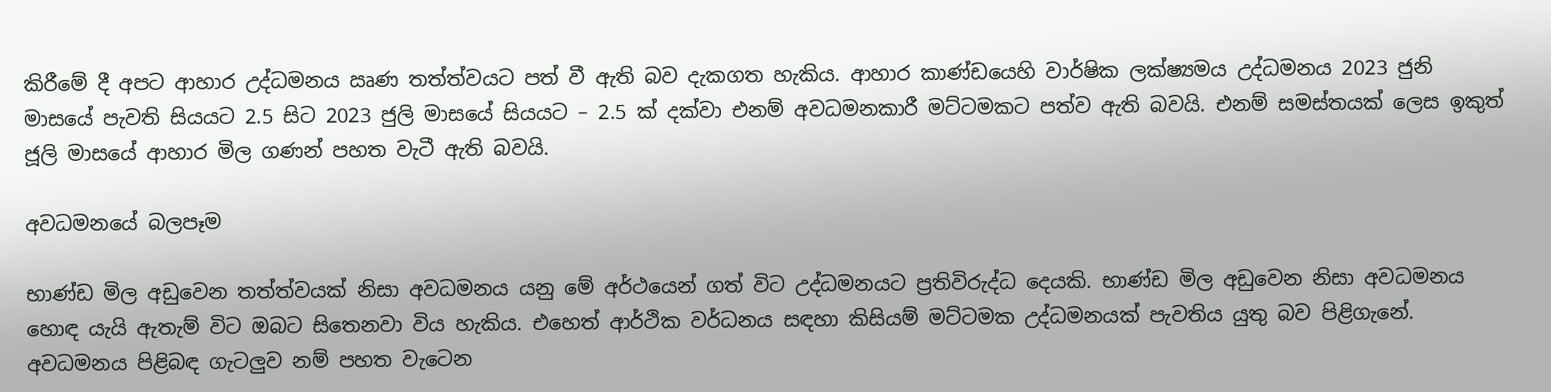කිරීමේ දී අපට ආහාර උද්ධමනය ඍණ තත්ත්වයට පත් වී ඇති බව දැකගත හැකිය. ආහාර කාණ්ඩයෙහි වාර්ෂික ලක්ෂ්‍යමය උද්ධමනය 2023 ජුනි මාසයේ පැවති සියයට 2.5 සිට 2023 ජුලි මාසයේ සියයට – 2.5 ක් දක්වා එනම් අවධමනකාරී මට්ටමකට පත්ව ඇති බවයි. එනම් සමස්තයක් ලෙස ඉකුත් ජූලි මාසයේ ආහාර මිල ගණන් පහත වැටී ඇති බවයි.

අවධමනයේ බලපෑම

භාණ්ඩ මිල අඩුවෙන තත්ත්වයක් නිසා අවධමනය යනු මේ අර්ථයෙන් ගත් විට උද්ධමනයට ප්‍රතිවිරුද්ධ දෙයකි. භාණ්ඩ මිල අඩුවෙන නිසා අවධමනය හොඳ යැයි ඇතැම් විට ඔබට සිතෙනවා විය හැකිය. එහෙත් ආර්ථික වර්ධනය සඳහා කිසියම් මට්ටමක උද්ධමනයක් පැවතිය යුතු බව පිළිගැනේ. අවධමනය පිළිබඳ ගැටලුව නම් පහත වැටෙන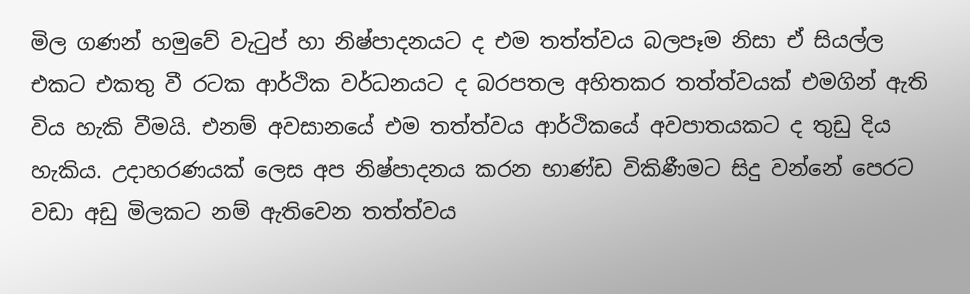මිල ගණන් හමුවේ වැටුප් හා නිෂ්පාදනයට ද එම තත්ත්වය බලපෑම නිසා ඒ සියල්ල එකට එකතු වී රටක ආර්ථික වර්ධනයට ද බරපතල අහිතකර තත්ත්වයක් එමගින් ඇති විය හැකි වීමයි. එනම් අවසානයේ එම තත්ත්වය ආර්ථිකයේ අවපාතයකට ද තුඩු දිය හැකිය. උදාහරණයක් ලෙස අප නිෂ්පාදනය කරන භාණ්ඩ විකිණීමට සිදු වන්නේ පෙරට වඩා අඩු මිලකට නම් ඇතිවෙන තත්ත්වය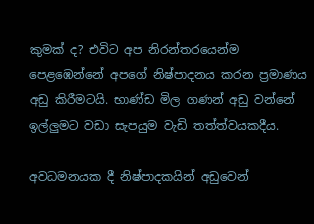කුමක් ද? එවිට අප නිරන්තරයෙන්ම පෙළඹෙන්නේ අපගේ නිෂ්පාදනය කරන ප්‍රමාණය අඩු කිරීමටයි. භාණ්ඩ මිල ගණන් අඩු වන්නේ ඉල්ලුමට වඩා සැපයුම වැඩි තත්ත්වයකදීය.

අවධමනයක දී නිෂ්පාදකයින් අඩුවෙන්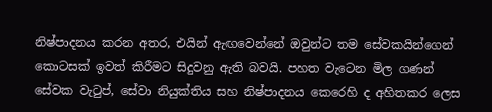නිෂ්පාදනය කරන අතර, එයින් ඇඟවෙන්නේ ඔවුන්ට තම සේවකයින්ගෙන් කොටසක් ඉවත් කිරීමට සිදුවනු ඇති බවයි. පහත වැටෙන මිල ගණන් සේවක වැටුප්, සේවා නියුක්තිය සහ නිෂ්පාදනය කෙරෙහි ද අහිතකර ලෙස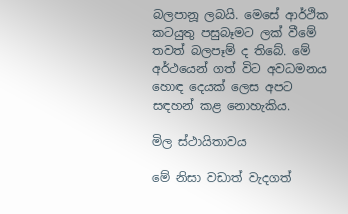බලපානූ ලබයි. මෙසේ ආර්ථික කටයුතු පසුබෑමට ලක් වීමේ තවත් බලපෑම් ද තිබේ. මේ අර්ථයෙන් ගත් විට අවධමනය හොඳ දෙයක් ලෙස අපට සඳහන් කළ නොහැකිය.

මිල ස්ථායිතාවය

මේ නිසා වඩාත් වැදගත්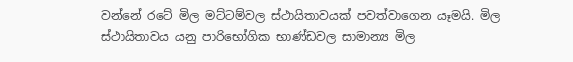වන්නේ රටේ මිල මට්ටම්වල ස්ථායිතාවයක් පවත්වාගෙන යෑමයි. මිල ස්ථායිතාවය යනු පාරිභෝගික භාණ්ඩවල සාමාන්‍ය මිල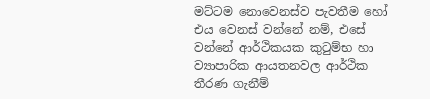මට්ටම නොවෙනස්ව පැවතීම හෝ එය වෙනස් වන්නේ නම්, එසේ වන්නේ ආර්ථිකයක කුටුම්භ හා ව්‍යාපාරික ආයතනවල ආර්ථික තීරණ ගැනීම්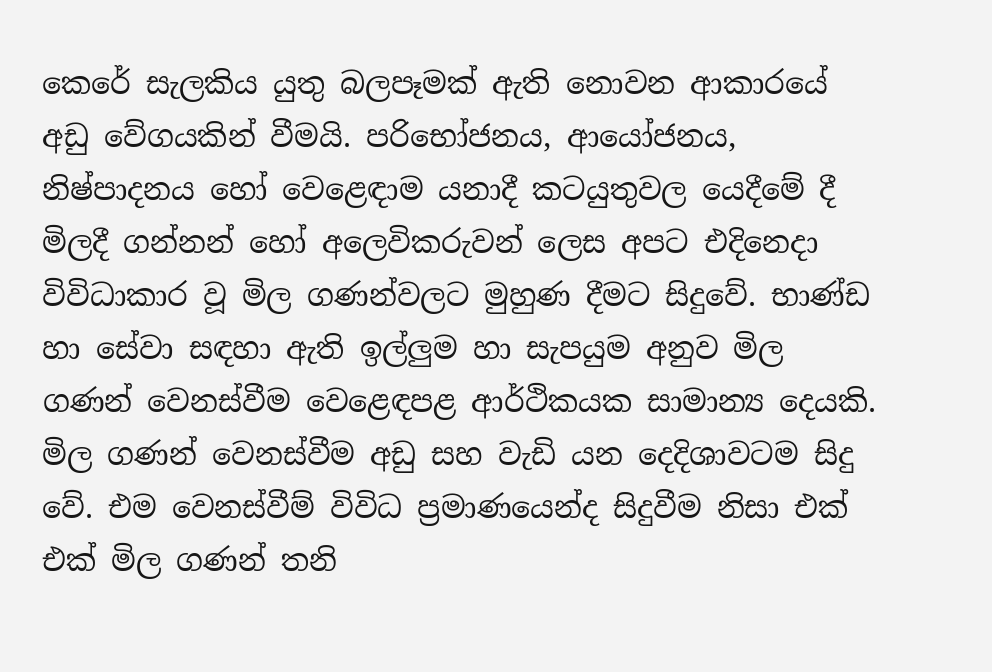කෙරේ සැලකිය යුතු බලපෑමක් ඇති නොවන ආකාරයේ අඩු වේගයකින් වීමයි. පරිභෝජනය, ආයෝජනය, නිෂ්පාදනය හෝ වෙළෙඳාම යනාදී කටයුතුවල යෙදීමේ දී මිලදී ගන්නන් හෝ අලෙවිකරුවන් ලෙස අපට එදිනෙදා විවිධාකාර වූ මිල ගණන්වලට මුහුණ දීමට සිදුවේ. භාණ්ඩ හා සේවා සඳහා ඇති ඉල්ලුම හා සැපයුම අනුව මිල ගණන් වෙනස්වීම වෙළෙඳපළ ආර්ථිකයක සාමාන්‍ය දෙයකි. මිල ගණන් වෙනස්වීම අඩු සහ වැඩි යන දෙදිශාවටම සිදු වේ. එම වෙනස්වීම් විවිධ ප්‍රමාණයෙන්ද සිදුවීම නිසා එක් එක් මිල ගණන් තනි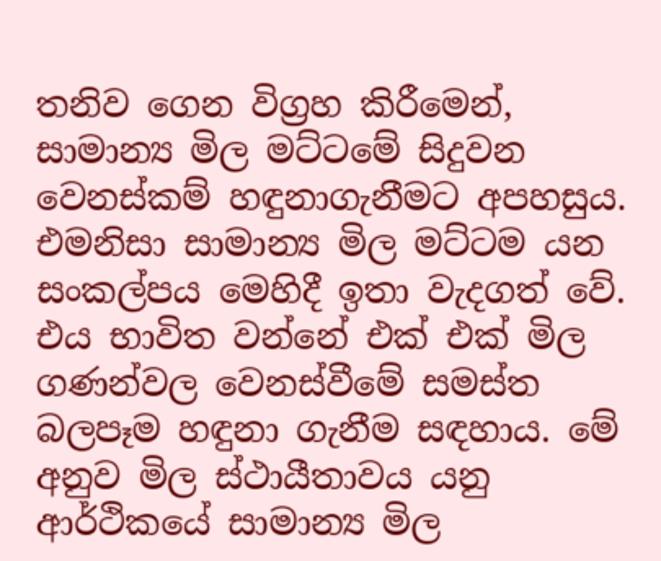තනිව ගෙන විග්‍රහ කිරීමෙන්, සාමාන්‍ය මිල මට්ටමේ සිදුවන වෙනස්කම් හඳුනාගැනීමට අපහසුය. එමනිසා සාමාන්‍ය මිල මට්ටම යන සංකල්පය මෙහිදී ඉතා වැදගත් වේ. එය භාවිත වන්නේ එක් එක් මිල ගණන්වල වෙනස්වීමේ සමස්ත බලපෑම හඳුනා ගැනීම සඳහාය. මේ අනුව මිල ස්ථායීතාවය යනු ආර්ථිකයේ සාමාන්‍ය මිල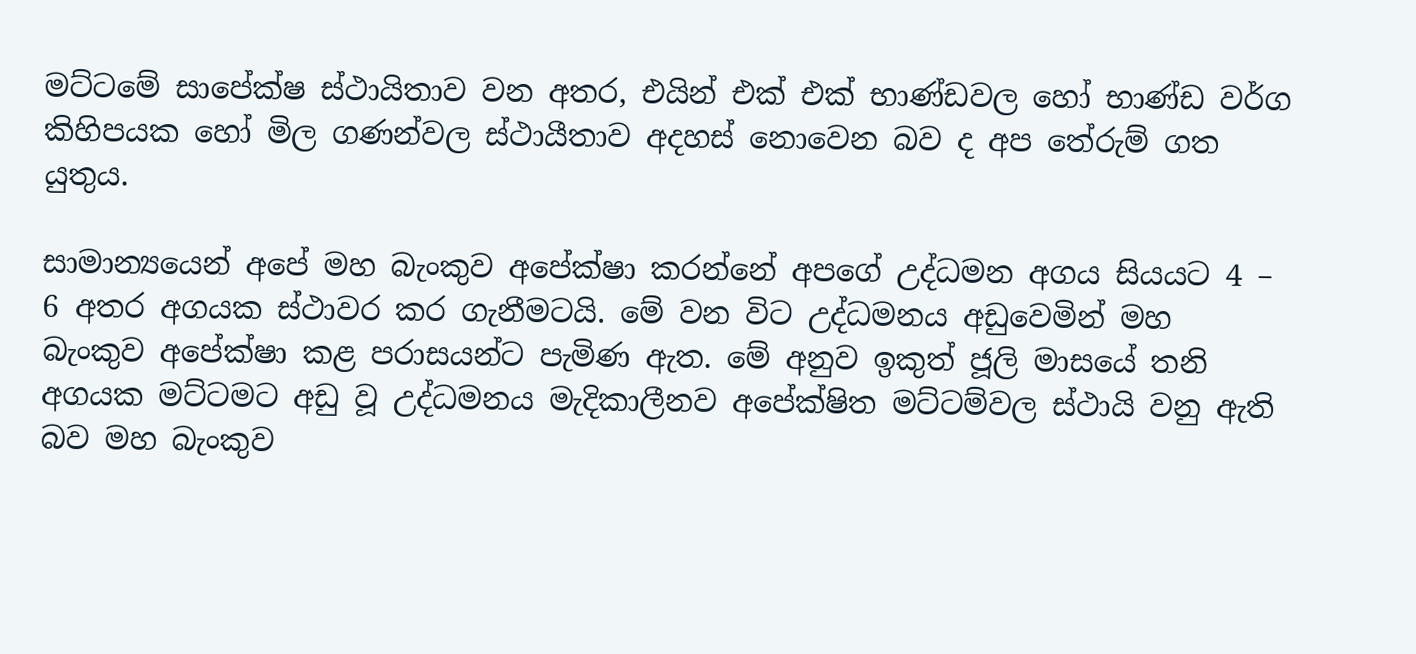මට්ටමේ සාපේක්ෂ ස්ථායිතාව වන අතර, එයින් එක් එක් භාණ්ඩවල හෝ භාණ්ඩ වර්ග කිහිපයක හෝ මිල ගණන්වල ස්ථායීතාව අදහස් නොවෙන බව ද අප තේරුම් ගත යුතුය.

සාමාන්‍යයෙන් අපේ මහ බැංකුව අපේක්ෂා කරන්නේ අපගේ උද්ධමන අගය සියයට 4 – 6 අතර අගයක ස්ථාවර කර ගැනීමටයි. මේ වන විට උද්ධමනය අඩුවෙමින් මහ බැංකුව අපේක්ෂා කළ පරාසයන්ට පැමිණ ඇත. මේ අනුව ඉකුත් ජූලි මාසයේ තනි අගයක මට්ටමට අඩු වූ උද්ධමනය මැදිකාලීනව අපේක්ෂිත මට්ටම්වල ස්ථායි වනු ඇති බව මහ බැංකුව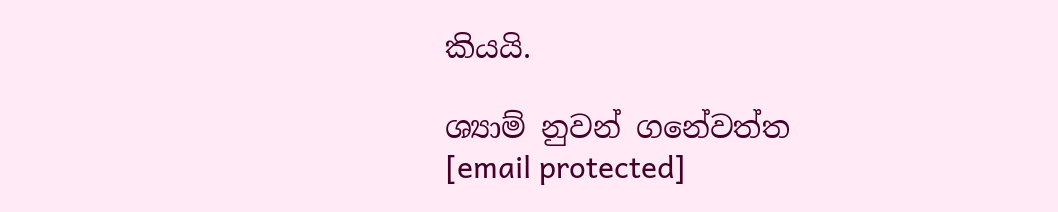කියයි.

ශ්‍යාම් නුවන් ගනේවත්ත
[email protected]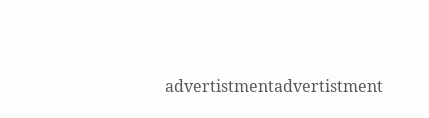advertistmentadvertistment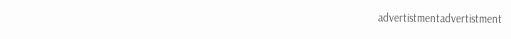advertistmentadvertistment